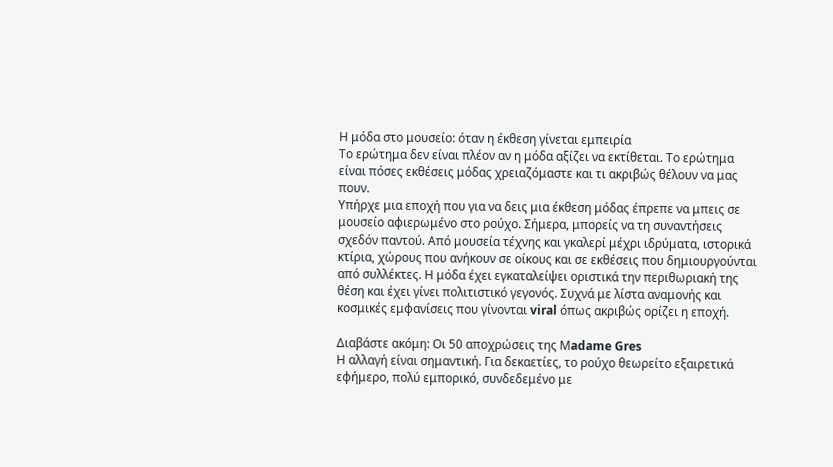Η μόδα στο μουσείο: όταν η έκθεση γίνεται εμπειρία
Το ερώτημα δεν είναι πλέον αν η μόδα αξίζει να εκτίθεται. Το ερώτημα είναι πόσες εκθέσεις μόδας χρειαζόμαστε και τι ακριβώς θέλουν να μας πουν.
Υπήρχε μια εποχή που για να δεις μια έκθεση μόδας έπρεπε να μπεις σε μουσείο αφιερωμένο στο ρούχο. Σήμερα, μπορείς να τη συναντήσεις σχεδόν παντού. Από μουσεία τέχνης και γκαλερί μέχρι ιδρύματα, ιστορικά κτίρια, χώρους που ανήκουν σε οίκους και σε εκθέσεις που δημιουργούνται από συλλέκτες. Η μόδα έχει εγκαταλείψει οριστικά την περιθωριακή της θέση και έχει γίνει πολιτιστικό γεγονός. Συχνά με λίστα αναμονής και κοσμικές εμφανίσεις που γίνονται viral όπως ακριβώς ορίζει η εποχή.

Διαβάστε ακόμη: Οι 50 αποχρώσεις της Μadame Gres
Η αλλαγή είναι σημαντική. Για δεκαετίες, το ρούχο θεωρείτο εξαιρετικά εφήμερο, πολύ εμπορικό, συνδεδεμένο με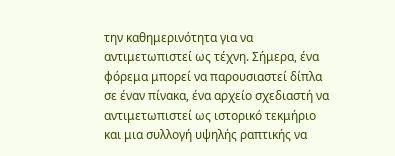την καθημερινότητα για να αντιμετωπιστεί ως τέχνη. Σήμερα, ένα φόρεμα μπορεί να παρουσιαστεί δίπλα σε έναν πίνακα, ένα αρχείο σχεδιαστή να αντιμετωπιστεί ως ιστορικό τεκμήριο και μια συλλογή υψηλής ραπτικής να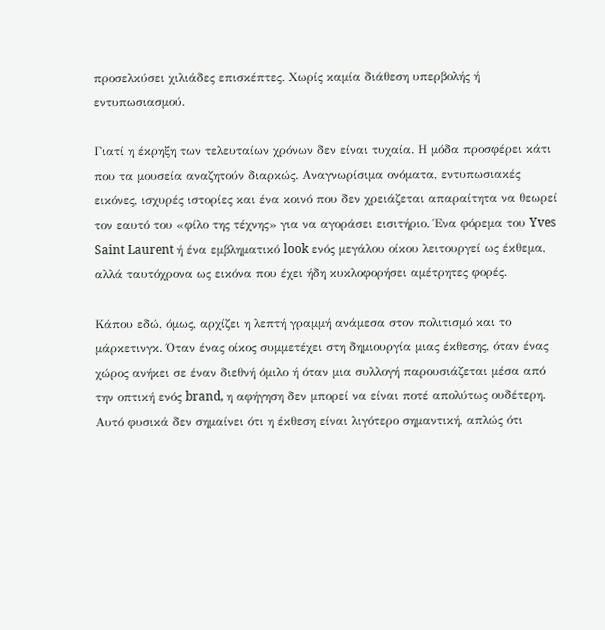προσελκύσει χιλιάδες επισκέπτες. Χωρίς καμία διάθεση υπερβολής ή εντυπωσιασμού.

Γιατί η έκρηξη των τελευταίων χρόνων δεν είναι τυχαία. Η μόδα προσφέρει κάτι που τα μουσεία αναζητούν διαρκώς. Αναγνωρίσιμα ονόματα, εντυπωσιακές εικόνες, ισχυρές ιστορίες και ένα κοινό που δεν χρειάζεται απαραίτητα να θεωρεί τον εαυτό του «φίλο της τέχνης» για να αγοράσει εισιτήριο. Ένα φόρεμα του Yves Saint Laurent ή ένα εμβληματικό look ενός μεγάλου οίκου λειτουργεί ως έκθεμα, αλλά ταυτόχρονα ως εικόνα που έχει ήδη κυκλοφορήσει αμέτρητες φορές.

Κάπου εδώ, όμως, αρχίζει η λεπτή γραμμή ανάμεσα στον πολιτισμό και το μάρκετινγκ. Όταν ένας οίκος συμμετέχει στη δημιουργία μιας έκθεσης, όταν ένας χώρος ανήκει σε έναν διεθνή όμιλο ή όταν μια συλλογή παρουσιάζεται μέσα από την οπτική ενός brand, η αφήγηση δεν μπορεί να είναι ποτέ απολύτως ουδέτερη. Αυτό φυσικά δεν σημαίνει ότι η έκθεση είναι λιγότερο σημαντική, απλώς ότι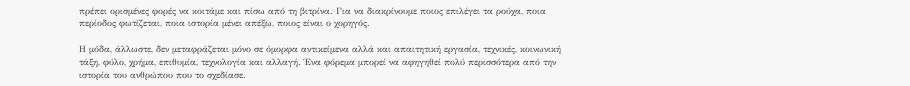πρέπει ορισμένες φορές να κοιτάμε και πίσω από τη βιτρίνα. Για να διακρίνουμε ποιος επιλέγει τα ρούχα, ποια περίοδος φωτίζεται, ποια ιστορία μένει απέξω, ποιος είναι ο χορηγός.

Η μόδα, άλλωστε, δεν μεταφράζεται μόνο σε όμορφα αντικείμενα αλλά και απαιτητική εργασία, τεχνικές, κοινωνική τάξη, φύλο, χρήμα, επιθυμία, τεχνολογία και αλλαγή. Ένα φόρεμα μπορεί να αφηγηθεί πολύ περισσότερα από την ιστορία του ανθρώπου που το σχεδίασε.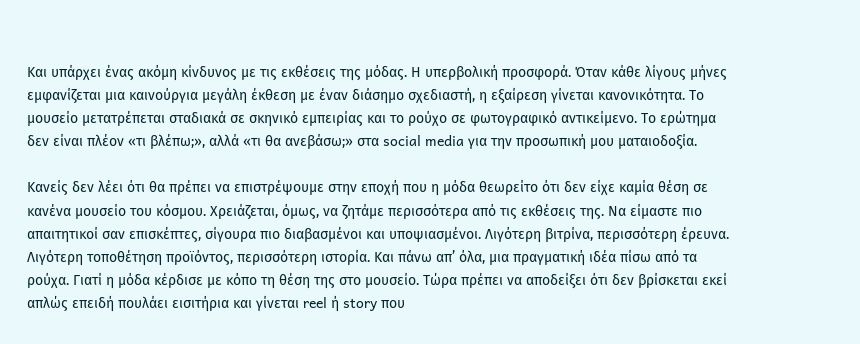Και υπάρχει ένας ακόμη κίνδυνος με τις εκθέσεις της μόδας. Η υπερβολική προσφορά. Όταν κάθε λίγους μήνες εμφανίζεται μια καινούργια μεγάλη έκθεση με έναν διάσημο σχεδιαστή, η εξαίρεση γίνεται κανονικότητα. Το μουσείο μετατρέπεται σταδιακά σε σκηνικό εμπειρίας και το ρούχο σε φωτογραφικό αντικείμενο. Το ερώτημα δεν είναι πλέον «τι βλέπω;», αλλά «τι θα ανεβάσω;» στα social media για την προσωπική μου ματαιοδοξία.

Κανείς δεν λέει ότι θα πρέπει να επιστρέψουμε στην εποχή που η μόδα θεωρείτο ότι δεν είχε καμία θέση σε κανένα μουσείο του κόσμου. Χρειάζεται, όμως, να ζητάμε περισσότερα από τις εκθέσεις της. Να είμαστε πιο απαιτητικοί σαν επισκέπτες, σίγουρα πιο διαβασμένοι και υποψιασμένοι. Λιγότερη βιτρίνα, περισσότερη έρευνα. Λιγότερη τοποθέτηση προϊόντος, περισσότερη ιστορία. Και πάνω απ’ όλα, μια πραγματική ιδέα πίσω από τα ρούχα. Γιατί η μόδα κέρδισε με κόπο τη θέση της στο μουσείο. Τώρα πρέπει να αποδείξει ότι δεν βρίσκεται εκεί απλώς επειδή πουλάει εισιτήρια και γίνεται reel ή story που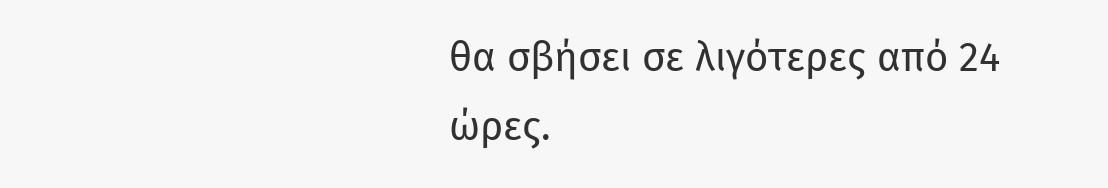θα σβήσει σε λιγότερες από 24 ώρες.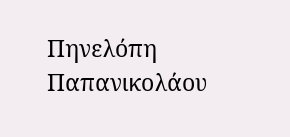Πηνελόπη Παπανικολάου